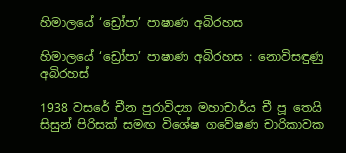හිමාලයේ ‘ඩ්‍රෝපා’ පාෂාණ අබිරහස

හිමාලයේ ‘ඩ්‍රෝපා’ පාෂාණ අබිරහස : නොවිසඳුණු අබිරහස්

1938 වසරේ චීන පුරාවිද්‍යා මහාචාර්ය චී පූ තෙයි සිසුන් පිරිසක් සමඟ විශේෂ ගවේෂණ චාරිකාවක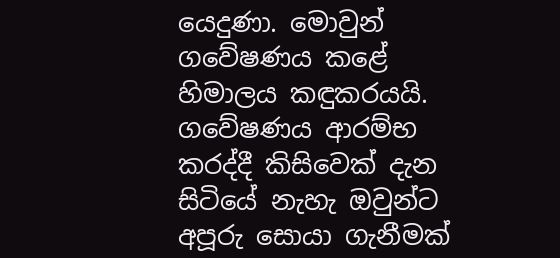යෙදුණා. මොවුන් ගවේෂණය කළේ හිමාලය කඳුකරයයි. ගවේෂණය ආරම්භ කරද්දී කිසිවෙක් දැන සිටියේ නැහැ ඔවුන්ට අපූරු සොයා ගැනීමක්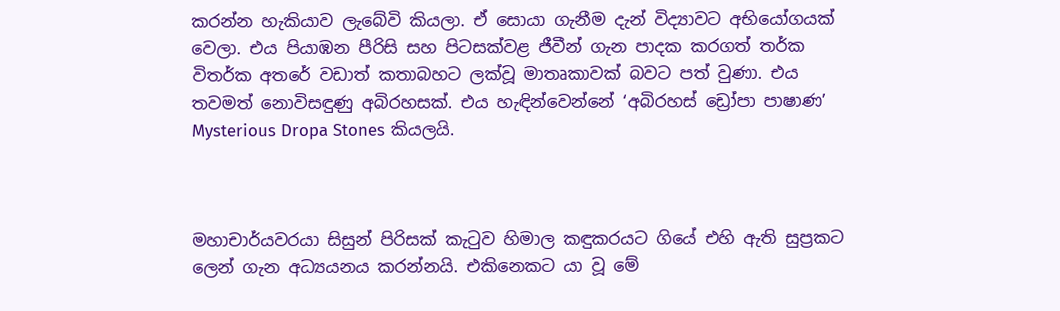කරන්න හැකියාව ලැබේවි කියලා. ඒ සොයා ගැනීම දැන් විද්‍යාවට අභියෝගයක් වෙලා. එය පියාඹන පීරිසි සහ පිටසක්වළ ජීවීන් ගැන පාදක කරගත් තර්ක විතර්ක අතරේ වඩාත් කතාබහට ලක්වූ මාතෘකාවක් බවට පත් වුණා. එය තවමත් නොවිසඳුණු අබිරහසක්. එය හැඳින්වෙන්නේ ‘අබිරහස් ඩ්‍රෝපා පාෂාණ’ Mysterious Dropa Stones කියලයි.



මහාචාර්යවරයා සිසුන් පිරිසක් කැටුව හිමාල කඳුකරයට ගියේ එහි ඇති සුප්‍රකට ලෙන් ගැන අධ්‍යයනය කරන්නයි. එකිනෙකට යා වූ මේ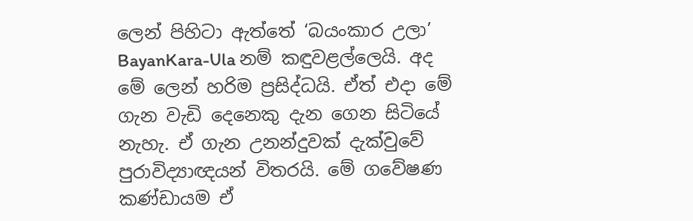ලෙන් පිහිටා ඇත්තේ ‘බයංකාර උලා’ BayanKara-Ula නම් කඳුවළල්ලෙයි. අද මේ ලෙන් හරිම ප්‍රසිද්ධයි. ඒත් එදා මේ ගැන වැඩි දෙනෙකු දැන ගෙන සිටියේ නැහැ. ඒ ගැන උනන්දුවක් දැක්වුවේ පුරාවිද්‍යාඥයන් විතරයි. මේ ගවේෂණ කණ්ඩායම ඒ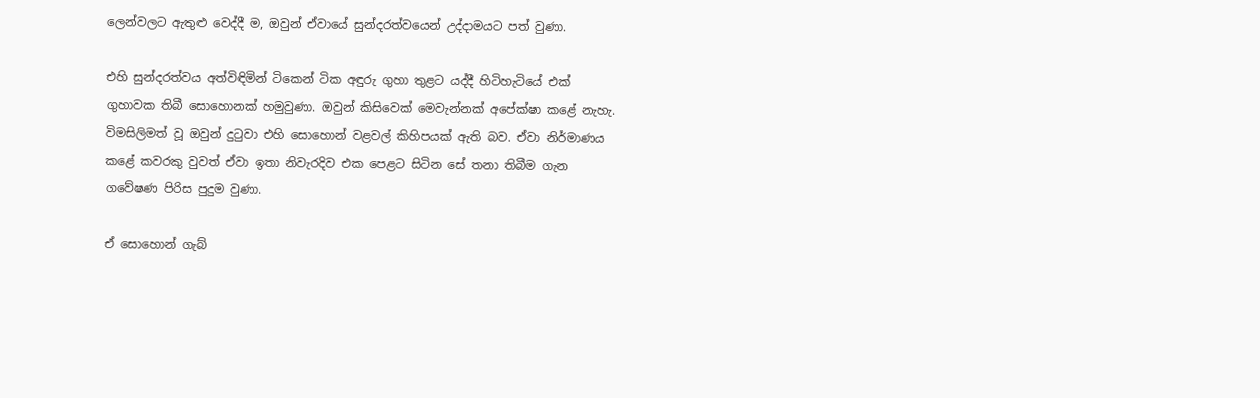ලෙන්වලට ඇතුළු වෙද්දී ම, ඔවුන් ඒවායේ සුන්දරත්වයෙන් උද්දාමයට පත් වුණා.

එහි සුන්දරත්වය අත්විඳිමින් ටිකෙන් ටික අඳුරු ගුහා තුළට යද්දී හිටිහැටියේ එක් ගුහාවක තිබී සොහොනක් හමුවුණා. ඔවුන් කිසිවෙක් මෙවැන්නක් අපේක්ෂා කළේ නැහැ. විමසිලිමත් වූ ඔවුන් දුටුවා එහි සොහොන් වළවල් කිහිපයක් ඇති බව. ඒවා නිර්මාණය කළේ කවරකු වුවත් ඒවා ඉතා නිවැරදිව එක පෙළට සිටින සේ තනා තිබීම ගැන ගවේෂණ පිරිස පුදුම වුණා.

ඒ සොහොන් ගැබ්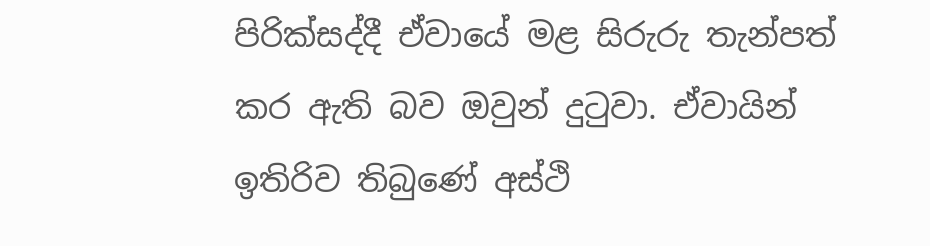පිරික්සද්දී ඒවායේ මළ සිරුරු තැන්පත් කර ඇති බව ඔවුන් දුටුවා. ඒවායින් ඉතිරිව තිබුණේ අස්ථි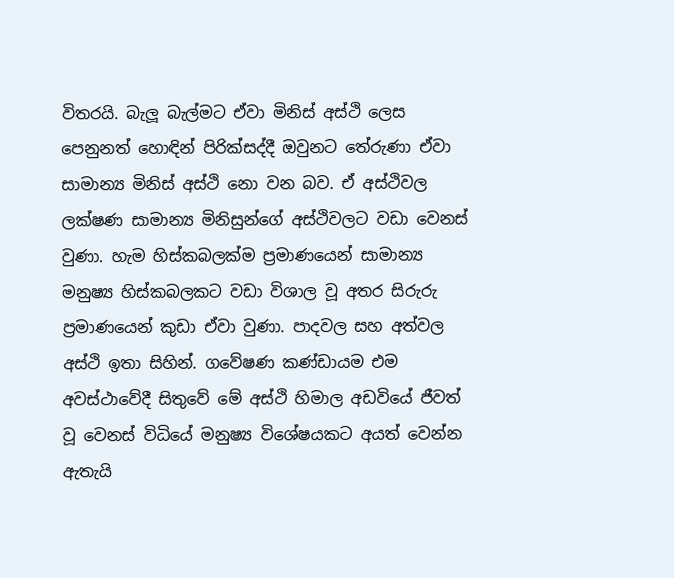විතරයි. බැලූ බැල්මට ඒවා මිනිස් අස්ථි ලෙස පෙනුනත් හොඳින් පිරික්සද්දී ඔවුනට තේරුණා ඒවා සාමාන්‍ය මිනිස් අස්ථි නො වන බව. ඒ අස්ථිවල ලක්ෂණ සාමාන්‍ය මිනිසුන්ගේ අස්ථිවලට වඩා වෙනස් වුණා. හැම හිස්කබලක්ම ප්‍රමාණයෙන් සාමාන්‍ය මනුෂ්‍ය හිස්කබලකට වඩා විශාල වූ අතර සිරුරු ප්‍රමාණයෙන් කුඩා ඒවා වුණා. පාදවල සහ අත්වල අස්ථි ඉතා සිහින්. ගවේෂණ කණ්ඩායම එම අවස්ථාවේදී සිතුවේ මේ අස්ථි හිමාල අඩවියේ ජීවත් වූ වෙනස් විධියේ මනුෂ්‍ය විශේෂයකට අයත් වෙන්න ඇතැයි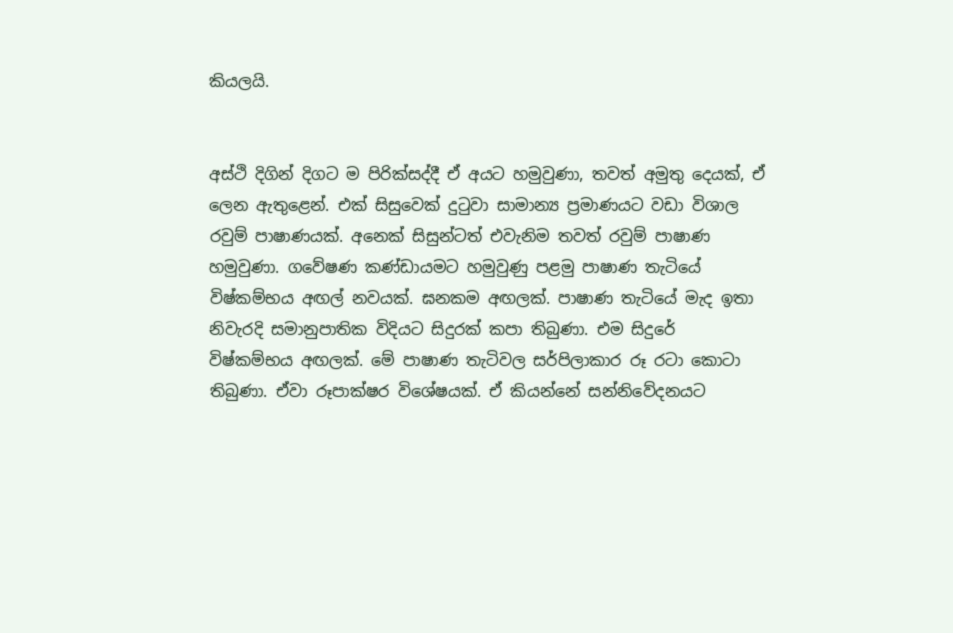කියලයි.


අස්ථි දිගින් දිගට ම පිරික්සද්දී ඒ අයට හමුවුණා, තවත් අමුතු දෙයක්, ඒ ලෙන ඇතුළෙන්. එක් සිසුවෙක් දුටුවා සාමාන්‍ය ප්‍රමාණයට වඩා විශාල රවුම් පාෂාණයක්. අනෙක් සිසුන්ටත් එවැනිම තවත් රවුම් පාෂාණ හමුවුණා. ගවේෂණ කණ්ඩායමට හමුවුණු පළමු පාෂාණ තැටියේ විෂ්කම්භය අඟල් නවයක්. ඝනකම අඟලක්. පාෂාණ තැටියේ මැද ඉතා නිවැරදි සමානුපාතික විදියට සිදුරක් කපා තිබුණා. එම සිදුරේ විෂ්කම්භය අඟලක්. මේ පාෂාණ තැටිවල සර්පිලාකාර රූ රටා කොටා තිබුණා. ඒවා රූපාක්ෂර විශේෂයක්. ඒ කියන්නේ සන්නිවේදනයට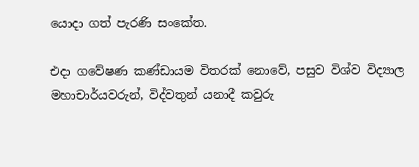යොදා ගත් පැරණි සංකේත.

එදා ගවේෂණ කණ්ඩායම විතරක් නොවේ, පසුව විශ්ව විද්‍යාල මහාචාර්යවරුන්, විද්වතුන් යනාදී කවුරු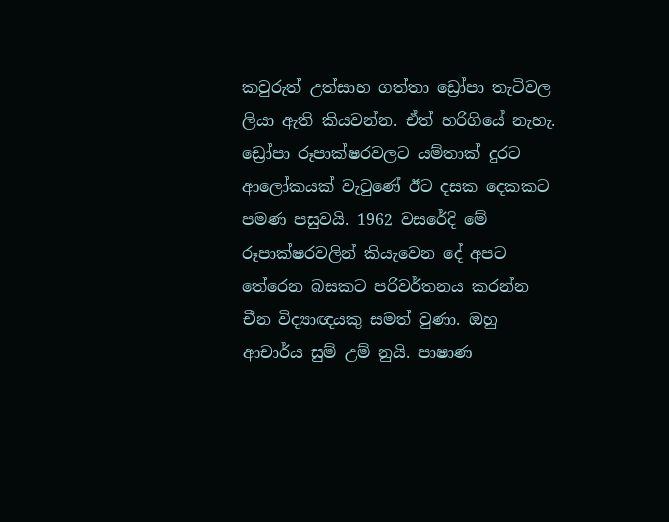කවුරුත් උත්සාහ ගත්තා ඩ්‍රෝපා තැටිවල ලියා ඇති කියවන්න. ඒත් හරිගියේ නැහැ. ඩ්‍රෝපා රූපාක්ෂරවලට යම්තාක් දුරට ආලෝකයක් වැටුණේ ඊට දසක දෙකකට පමණ පසුවයි. 1962 වසරේදි මේ රූපාක්ෂරවලින් කියැවෙන දේ අපට තේරෙන බසකට පරිවර්තනය කරන්න චීන විද්‍යාඥයකු සමත් වුණා. ඔහු ආචාර්ය සුම් උම් නුයි. පාෂාණ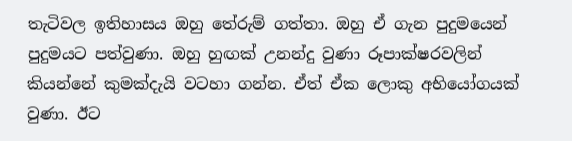තැටිවල ඉතිහාසය ඔහු තේරුම් ගත්තා. ඔහු ඒ ගැන පුදුමයෙන් පුදුමයට පත්වුණා. ඔහු හුඟක් උනන්දු වුණා රූපාක්ෂරවලින් කියන්නේ කුමක්දැයි වටහා ගන්න. ඒත් ඒක ලොකු අභියෝගයක් වුණා. ඊට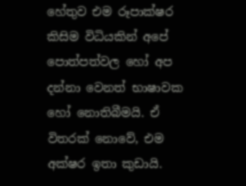හේතුව එම රූපාක්ෂර කිසිම විධියකින් අපේ පොත්පත්වල හෝ අප දන්නා වෙනත් භාෂාවක හෝ නොතිබීමයි. ඒ විතරක් නොවේ, එම අක්ෂර ඉතා කුඩායි.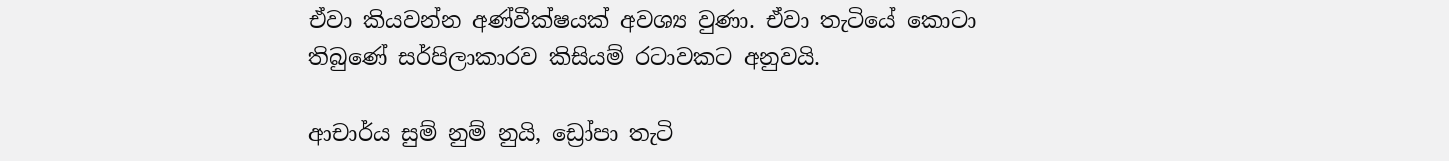ඒවා කියවන්න අණ්වීක්ෂයක් අවශ්‍ය වුණා. ඒවා තැටියේ කොටා තිබුණේ සර්පිලාකාරව කිසියම් රටාවකට අනුවයි.

ආචාර්ය සුම් නුම් නුයි, ඩ්‍රෝපා තැටි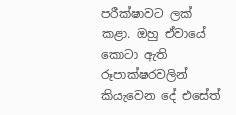පරීක්ෂාවට ලක් කළා. ඔහු ඒවායේ කොටා ඇති රූපාක්ෂරවලින් කියැවෙන දේ එසේත්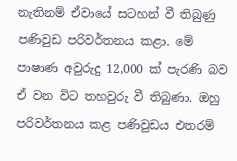නැතිනම් ඒවායේ සටහන් වී තිබුණු පණිවුඩ පරිවර්තනය කළා. මේ පාෂාණ අවුරුදු 12,000 ක් පැරණි බව ඒ වන විට තහවුරු වී තිබුණා. ඔහු පරිවර්තනය කළ පණිවුඩය එතරම්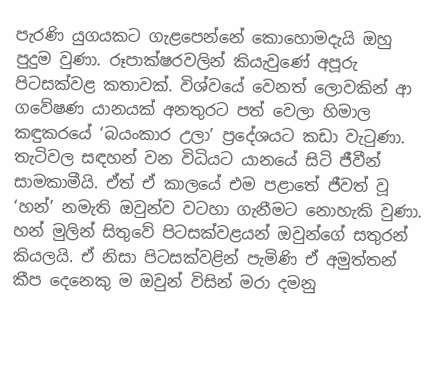පැරණි යුගයකට ගැළපෙන්නේ කොහොමදැයි ඔහු පුදුම වුණා. රූපාක්ෂරවලින් කියැවුණේ අපූරු පිටසක්වළ කතාවක්. විශ්වයේ වෙනත් ලොවකින් ආ ගවේෂණ යානයක් අනතුරට පත් වෙලා හිමාල කඳුකරයේ ‘බයංකාර උලා’ ප්‍රදේශයට කඩා වැටුණා. තැටිවල සඳහන් වන විධියට යානයේ සිටි ජීවීන් සාමකාමීයි. ඒත් ඒ කාලයේ එම පළාතේ ජීවත් වූ ‘හන්’ නමැති ඔවුන්ව වටහා ගැනීමට නොහැකි වුණා. හන් මුලින් සිතුවේ පිටසක්වළයන් ඔවුන්ගේ සතුරන් කියලයි. ඒ නිසා පිටසක්වළින් පැමිණි ඒ අමුත්තන් කීප දෙනෙකු ම ඔවුන් විසින් මරා දමනු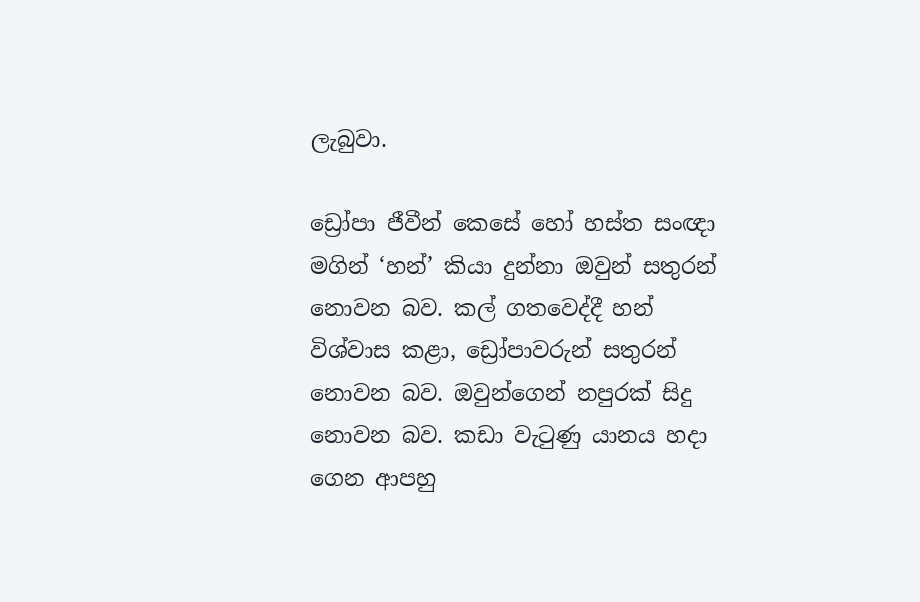ලැබුවා.

ඩ්‍රෝපා ජීවීන් කෙසේ හෝ හස්ත සංඥා මගින් ‘හන්’ කියා දුන්නා ඔවුන් සතුරන් නොවන බව. කල් ගතවෙද්දී හන් විශ්වාස කළා, ඩ්‍රෝපාවරුන් සතුරන් නොවන බව. ඔවුන්ගෙන් නපුරක් සිදු නොවන බව. කඩා වැටුණු යානය හදා ගෙන ආපහු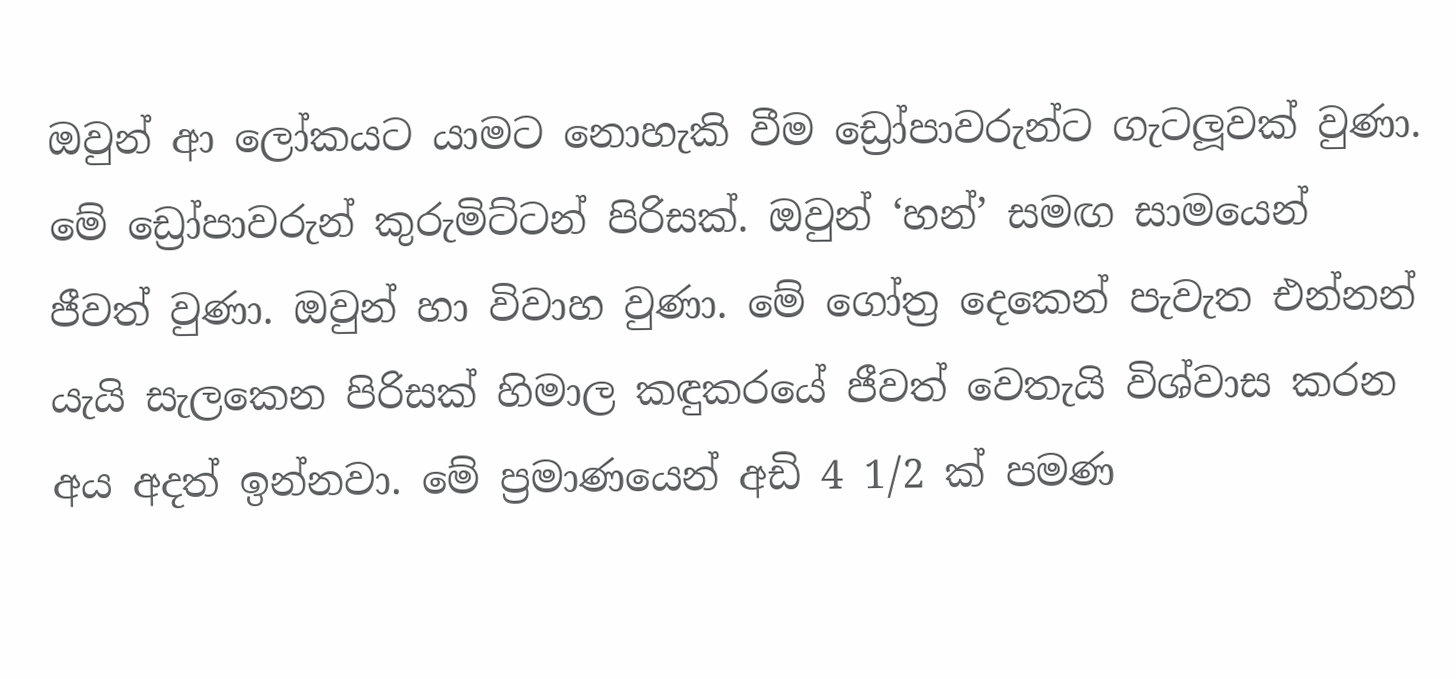ඔවුන් ආ ලෝකයට යාමට නොහැකි වීම ඩ්‍රෝපාවරුන්ට ගැටලූවක් වුණා. මේ ඩ්‍රෝපාවරුන් කුරුමිට්ටන් පිරිසක්. ඔවුන් ‘හන්’ සමඟ සාමයෙන් ජීවත් වුණා. ඔවුන් හා විවාහ වුණා. මේ ගෝත්‍ර දෙකෙන් පැවැත එන්නන් යැයි සැලකෙන පිරිසක් හිමාල කඳුකරයේ ජීවත් වෙතැයි විශ්වාස කරන අය අදත් ඉන්නවා. මේ ප්‍රමාණයෙන් අඩි 4 1/2 ක් පමණ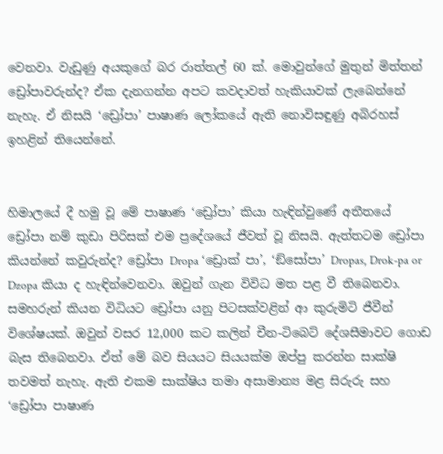වෙනවා. වැඩුණු අයකුගේ බර රාත්තල් 60 ක්. මොවුන්ගේ මුතුන් මිත්තන් ඩ්‍රෝපාවරුන්ද? ඒක දැනගන්න අපට කවදාවත් හැකියාවක් ලැබෙන්නේ නැහැ. ඒ නිසයි ‘ඩ්‍රෝපා’ පාෂාණ ලෝකයේ ඇති නොවිසඳුණු අබිරහස් ඉහළින් තියෙන්නේ.


හිමාලයේ දී හමු වූ මේ පාෂාණ ‘ඩ්‍රෝපා’ කියා හැඳින්වුණේ අතීතයේ ඩ්‍රෝපා නම් කුඩා පිරිසක් එම ප්‍රදේශයේ ජීවත් වූ නිසයි. ඇත්තටම ඩ්‍රෝපා කියන්නේ කවුරුන්ද? ඩ්‍රෝපා Dropa ‘ඩ්‍රොක් පා’, ‘ඞ්සෝපා’ Dropas, Drok-pa or Dzopa කියා ද හැඳින්වෙනවා. ඔවුන් ගැන විවිධ මත පළ වී තිබෙනවා. සමහරුන් කියන විධියට ඩ්‍රෝපා යනු පිටසක්වළින් ආ කුරුමිටි ජීවීන් විශේෂයක්. ඔවුන් වසර 12,000 කට කලින් චීන-ටිබෙට් දේශසීමාවට ගොඩ බැස තිබෙනවා. ඒත් මේ බව සියයට සියයක්ම ඔප්පු කරන්න සාක්ෂි තවමත් නැහැ. ඇති එකම සාක්ෂිය තමා අසාමාන්‍ය මළ සිරුරු සහ ‘ඩ්‍රෝපා පාෂාණ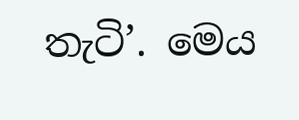තැටි’. මෙය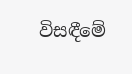විසඳීමේ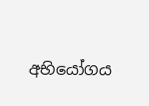අභියෝගය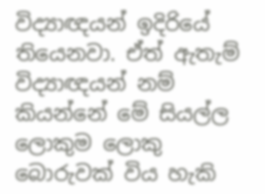විද්‍යාඥයන් ඉදිරියේ තියෙනවා. ඒත් ඇතැම් විද්‍යාඥයන් නම් කියන්නේ මේ සියල්ල ලොකුම ලොකු බොරුවක් විය හැකි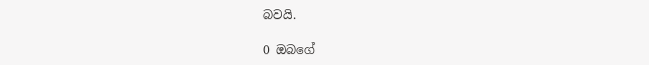බවයි.

0 ඔබගේ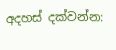අදහස් දක්වන්න: